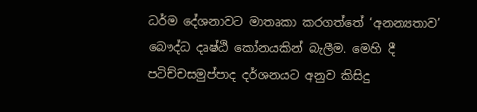ධර්ම දේශනාවට මාතෘකා කරගත්තේ ‘අනන්‍යතාව’ බෞද්ධ දෘෂ්ඨි කෝනයකින් බැලීම. මෙහි දී පටිච්චසමුප්පාද දර්ශනයට අනුව කිසිදු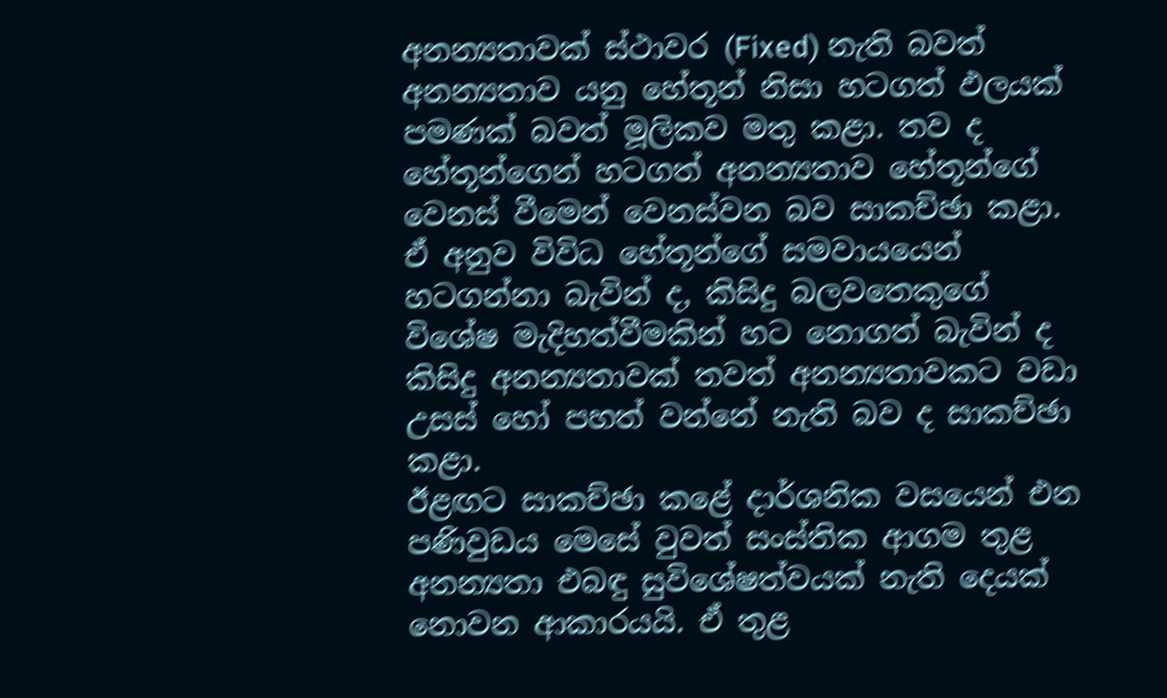අනන්‍යතාවක් ස්ථාවර (Fixed) නැති බවත් අනන්‍යතාව යනු හේතූන් නිසා හටගත් ඵලයක් පමණක් බවත් මූලිකව මතු කළා. තව ද හේතූන්ගෙන් හටගත් අනන්‍යතාව හේතූන්ගේ වෙනස් වීමෙන් වෙනස්වන බව සාකච්ඡා කළා.
ඒ අනුව විවිධ හේතූන්ගේ සමවායයෙන් හටගන්නා බැවින් ද, කිසිදු බලවතෙකුගේ විශේෂ මැදිහත්වීමකින් හට නොගත් බැවින් ද කිසිදු අනන්‍යතාවක් තවත් අනන්‍යතාවකට වඩා උසස් හෝ පහත් වන්නේ නැති බව ද සාකච්ඡා කළා.
ඊළඟට සාකච්ඡා කළේ දාර්ශනික වසයෙන් එන පණිවුඩය මෙසේ වුවත් සංස්තික ආගම තුළ අනන්‍යතා එබඳු සුවිශේෂත්වයක් නැති දෙයක් නොවන ආකාරයයි. ඒ තුළ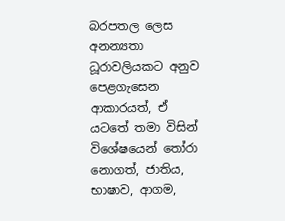බරපතල ලෙස අනන්‍යතා ධූරාවලියකට අනුව පෙළගැසෙන ආකාරයත්, ඒ යටතේ තමා විසින් විශේෂයෙන් තෝරා නොගත්, ජාතිය, භාෂාව, ආගම,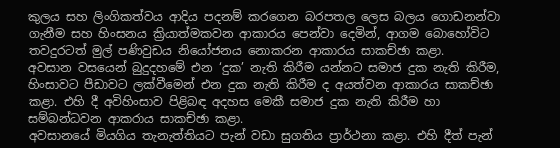කුලය සහ ලිංගිකත්වය ආදිය පදනම් කරගෙන බරපතල ලෙස බලය ගොඩනන්වා ගැනීම සහ හිංසනය ක්‍රියාත්මකවන ආකාරය පෙන්වා දෙමින්, ආගම බොහෝවිට තවදුරටත් මුල් පණිවුඩය නියෝජනය නොකරන ආකාරය සාකච්ඡා කළා.
අවසාන වසයෙන් බුදුදහමේ එන ‘දුක’ නැති කිරීම යන්නට සමාජ දුක නැති කිරීම, හිංසාවට පීඩාවට ලක්වීමෙන් එන දුක නැති කිරීම ද අයත්වන ආකාරය සාකච්ඡා කළා. එහි දී අවිහිංසාව පිළිබඳ අදහස මෙකී සමාජ දුක නැති කිරීම හා සම්බන්ධවන ආකරාය සාකච්ඡා කළා.
අවසානයේ මියගිය තැනැත්තියට පැන් වඩා සුගතිය ප්‍රාර්ථනා කළා. එහි දීත් පැන්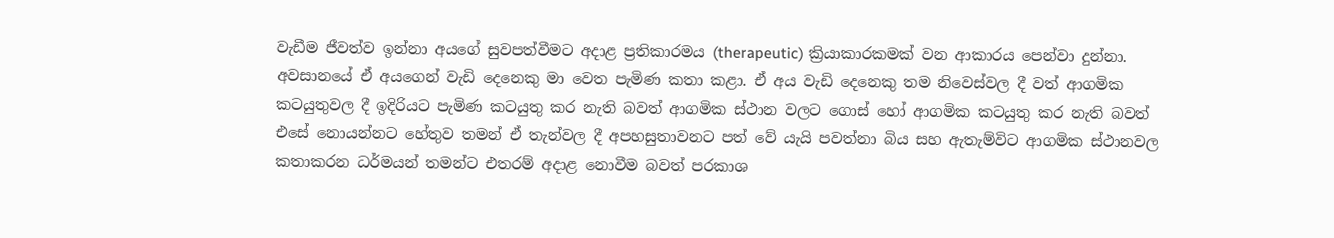වැඩීම ජීවත්ව ඉන්නා අයගේ සුවපත්වීමට අදාළ ප්‍රතිකාරමය (therapeutic) ක්‍රියාකාරකමක් වන ආකාරය පෙන්වා දුන්නා.
අවසානයේ ඒ අයගෙන් වැඩි දෙනෙකු මා වෙත පැමිණ කතා කළා. ඒ අය වැඩි දෙනෙකු තම නිවෙස්වල දී වත් ආගමික කටයුතුවල දී ඉදිරියට පැමිණ කටයුතු කර නැති බවත් ආගමික ස්ථාන වලට ගොස් හෝ ආගමික කටයුතු කර නැති බවත් එසේ නොයන්නට හේතුව තමන් ඒ තැන්වල දී අපහසුතාවනට පත් වේ යැයි පවත්නා බිය සහ ඇතැම්විට ආගමික ස්ථානවල කතාකරන ධර්මයන් තමන්ට එතරම් අදාළ නොවීම බවත් පරකාශ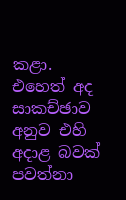කළා. එහෙත් අද සාකච්ඡාව අනුව එහි අදාළ බවක් පවත්නා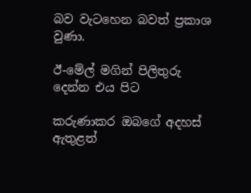බව වැටහෙන බවත් ප්‍රකාශ වුණා.

ඊ-මේල් මගින් පිලිතුරු දෙන්න එය පිට

කරුණාකර ඔබගේ අදහස් ඇතුළත්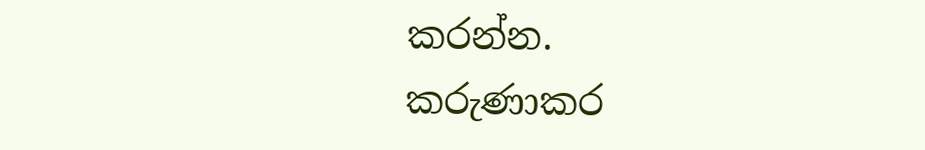කරන්න.
කරුණාකර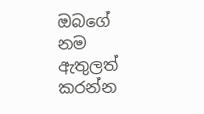ඔබගේ නම ඇතුලත් කරන්න